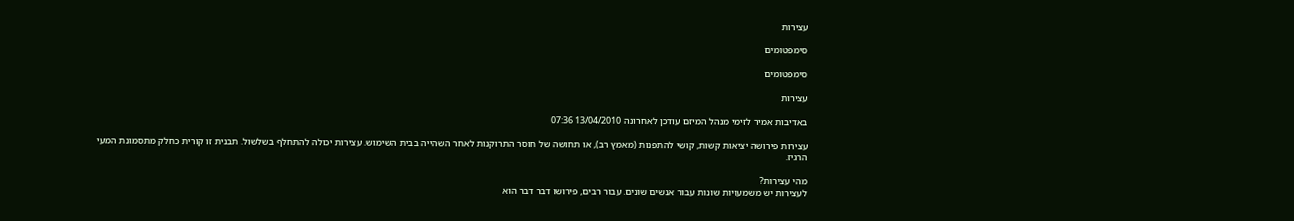עצירות

סימפטומים

סימפטומים

עצירות

באדיבות אמיר לזימי מנהל המיזם עודכן לאחרונה 13/04/2010 07:36

עצירות פירושה יציאות קשות, קושי להתפנות (מאמץ רב), או תחושה של חוסר התרוקנות לאחר השהייה בבית השימוש. עצירות יכולה להתחלף בשלשול. תבנית זו קורית כחלק מתסמונת המעי הרגיז.

מהי עצירות?
לעצירות יש משמעויות שונות עבור אנשים שונים. עבור רבים, פירושו דבר דבר הוא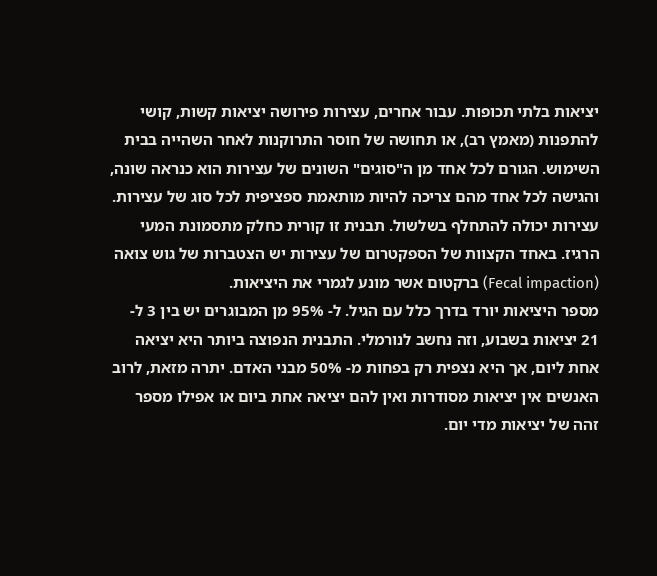יציאות בלתי תכופות. עבור אחרים, עצירות פירושה יציאות קשות, קושי להתפנות (מאמץ רב), או תחושה של חוסר התרוקנות לאחר השהייה בבית השימוש. הגורם לכל אחד מן ה"סוגים" השונים של עצירות הוא כנראה שונה, והגישה לכל אחד מהם צריכה להיות מותאמת ספציפית לכל סוג של עצירות.
עצירות יכולה להתחלף בשלשול. תבנית זו קורית כחלק מתסמונת המעי הרגיז. באחד הקצוות של הספקטרום של עצירות יש הצטברות של גוש צואה (Fecal impaction) ברקטום אשר מונע לגמרי את היציאות.
מספר היציאות יורד בדרך כלל עם הגיל. ל- 95% מן המבוגרים יש בין 3 ל- 21 יציאות בשבוע, וזה נחשב לנורמלי. התבנית הנפוצה ביותר היא יציאה אחת ליום, אך היא נצפית רק בפחות מ- 50% מבני האדם. יתרה מזאת, לרוב האנשים אין יציאות מסודרות ואין להם יציאה אחת ביום או אפילו מספר זהה של יציאות מדי יום.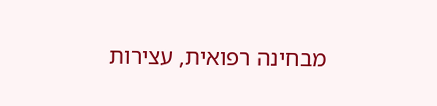מבחינה רפואית, עצירות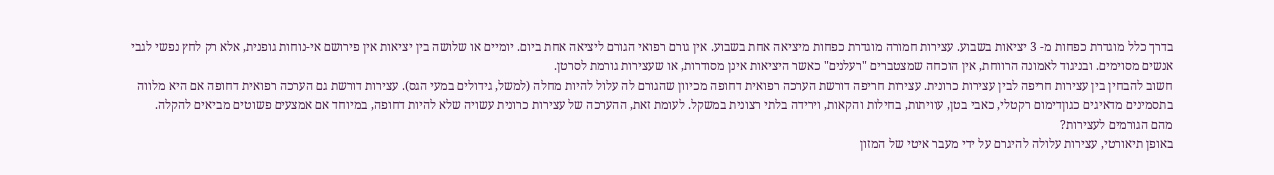בדרך כלל מוגדרת כפחות מ- 3 יציאות בשבוע. עצירות חמורה מוגדרת כפחות מיציאה אחת בשבוע. אין גורם רפואי הגורם ליציאה אחת ביום. יומיים או שלושה בין יציאות אין פירושם אי-נוחות גופנית, אלא רק לחץ נפשי לגבי אנשים מסוימים. ובניגוד לאמונה הרווחת, אין הוכחה שמצטברים "רעלנים" כאשר היציאות אינן מסודרות, או שעצירות גורמת לסרטן.
חשוב להבחין בין עצירות חריפה לבין עצירות כרונית. עצירות חריפה דורשת הערכה רפואית דחופה מכיוון שהגורם לה עלול להיות מחלה (למשל, גידולים במעי הגס). עצירות דורשת גם הערכה רפואית דחופה אם היא מלווה בתסמינים מדאיגים כגוןדימום רקטלי, כאבי בטן, עוויתות, בחילות והקאות, וירידה בלתי רצונית במשקל. לעומת זאת, ההערכה של עצירות כרונית עשויה שלא להיות דחופה, במיוחד אם אמצעים פשוטים מביאים להקלה.
מהם הגורמים לעצירות?
באופן תיאורטי, עצירות עלולה להיגרם על ידי מעבר איטי של המזון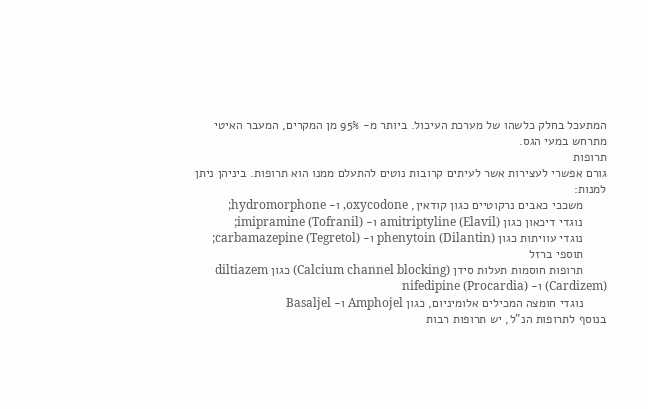המתעכל בחלק כלשהו של מערכת העיכול. ביותר מ- 95% מן המקרים, המעבר האיטי מתרחש במעי הגס.
תרופות
גורם אפשרי לעצירות אשר לעיתים קרובות נוטים להתעלם ממנו הוא תרופות. ביניהן ניתן למנות:
       משככי כאבים נרקוטיים כגון קודאין, oxycodone, ו- hydromorphone;
       נוגדי דיכאון כגון amitriptyline (Elavil) ו- imipramine (Tofranil);
       נוגדי עוויתות כגון phenytoin (Dilantin) ו- carbamazepine (Tegretol);
       תוספי ברזל
       תרופות חוסמות תעלות סידן (Calcium channel blocking) כגון diltiazem (Cardizem) ו- nifedipine (Procardia)
       נוגדי חומצה המכילים אלומיניום, כגון Amphojel ו- Basaljel
בנוסף לתרופות הנ"ל, יש תרופות רבות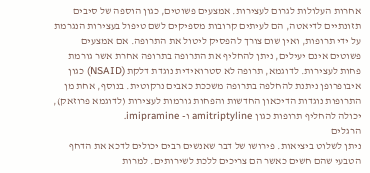אחרות העלולות לגרום לעצירות. אמצעים פשוטים, כגון הוספה של סיבים תזונתיים לדיאטה, הם לעיתים קרובות מספיקים לשם טיפול בעצירות הנגרמת על ידי תרופות, ואין שום צורך להפסיק ליטול את התרופה. אם אמצעים פשוטים אינם יעילים, ניתן להחליף את התרופה בתרופה אחרת אשר גורמת פחות לעצירות. לדוגמא, תרופה לא סטרואידית נוגדת דלקת (NSAID) כגון איבופרופן ניתנת להחלפה בתרופה משככת כאבים נרקוטית. בנוסף, אחת מן התרופות נוגדות הדיכאון החדשות והפחות גורמות לעצירות (לדוגמא פרוזאק), יכולה להחליף תרופות כגון amitriptyline ו- imipramine.
הרגלים
ניתן לשלוט ביציאות. פירושו של דבר שאנשים רבים יכולים לדכא את הדחף הטבעי שהם חשים כאשר הם צריכים ללכת לשירותים. למרות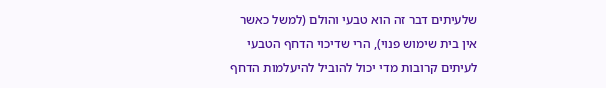שלעיתים דבר זה הוא טבעי והולם (למשל כאשר אין בית שימוש פנוי), הרי שדיכוי הדחף הטבעי לעיתים קרובות מדי יכול להוביל להיעלמות הדחף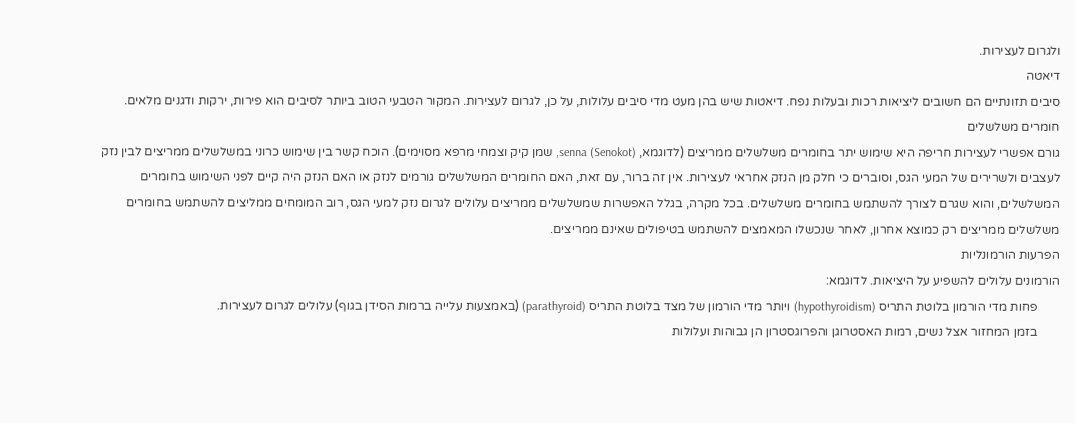ולגרום לעצירות.
דיאטה
סיבים תזונתיים הם חשובים ליציאות רכות ובעלות נפח. דיאטות שיש בהן מעט מדי סיבים עלולות, על כן, לגרום לעצירות. המקור הטבעי הטוב ביותר לסיבים הוא פירות, ירקות ודגנים מלאים.
חומרים משלשלים
גורם אפשרי לעצירות חריפה היא שימוש יתר בחומרים משלשלים ממריצים (לדוגמא, senna (Senokot), שמן קיק וצמחי מרפא מסוימים). הוכח קשר בין שימוש כרוני במשלשלים ממריצים לבין נזק לעצבים ולשרירים של המעי הגס, וסוברים כי חלק מן הנזק אחראי לעצירות. אין זה ברור, עם זאת, האם החומרים המשלשלים גורמים לנזק או האם הנזק היה קיים לפני השימוש בחומרים המשלשלים, והוא שגרם לצורך להשתמש בחומרים משלשלים. בכל מקרה, בגלל האפשרות שמשלשלים ממריצים עלולים לגרום נזק למעי הגס, רוב המומחים ממליצים להשתמש בחומרים משלשלים ממריצים רק כמוצא אחרון, לאחר שנכשלו המאמצים להשתמש בטיפולים שאינם ממריצים.
הפרעות הורמונליות
הורמונים עלולים להשפיע על היציאות. לדוגמא:
       פחות מדי הורמון בלוטת התריס (hypothyroidism) ויותר מדי הורמון של מצד בלוטת התריס (parathyroid) (באמצעות עלייה ברמות הסידן בגוף) עלולים לגרום לעצירות.
       בזמן המחזור אצל נשים, רמות האסטרוגן והפרוגסטרון הן גבוהות ועלולות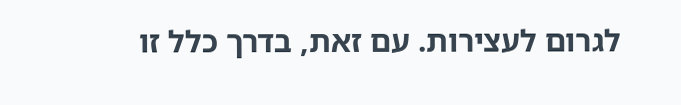לגרום לעצירות. עם זאת, בדרך כלל זו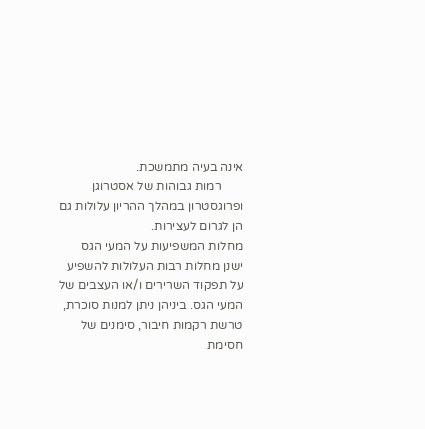אינה בעיה מתמשכת.
       רמות גבוהות של אסטרוגן ופרוגסטרון במהלך ההריון עלולות גם הן לגרום לעצירות.
מחלות המשפיעות על המעי הגס
ישנן מחלות רבות העלולות להשפיע על תפקוד השרירים ו/או העצבים של המעי הגס. ביניהן ניתן למנות סוכרת, טרשת רקמות חיבור, סימנים של חסימת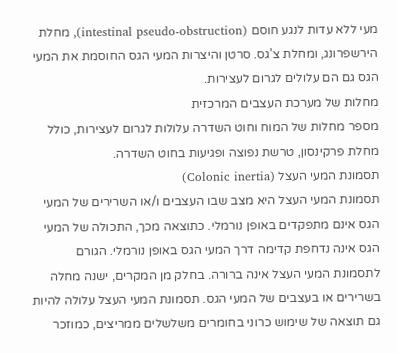מעי ללא עדות לנגע חוסם (intestinal pseudo-obstruction), מחלת הירשפרונג, ומחלת צ'גס. סרטן והיצרות המעי הגס החוסמת את המעי הגס גם הם עלולים לגרום לעצירות.
מחלות של מערכת העצבים המרכזית
מספר מחלות של המוח וחוט השדרה עלולות לגרום לעצירות, כולל מחלת פרקינסון, טרשת נפוצה ופגיעות בחוט השדרה.
תסמונת המעי העצל (Colonic inertia)
תסמונת המעי העצל היא מצב שבו העצבים ו/או השרירים של המעי הגס אינם מתפקדים באופן נורמלי. כתוצאה מכך, התכולה של המעי הגס אינה נדחפת קדימה דרך המעי הגס באופן נורמלי. הגורם לתסמונת המעי העצל אינה ברורה. בחלק מן המקרים, ישנה מחלה בשרירים או בעצבים של המעי הגס. תסמונת המעי העצל עלולה להיות גם תוצאה של שימוש כרוני בחומרים משלשלים ממריצים, כמוזכר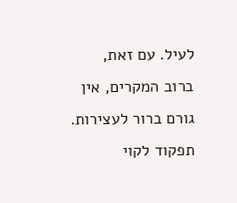לעיל. עם זאת, ברוב המקרים, אין גורם ברור לעצירות.
תפקוד לקוי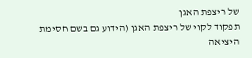של ריצפת האגן
תפקוד לקוי של ריצפת האגן (הידוע גם בשם חסימת היציאה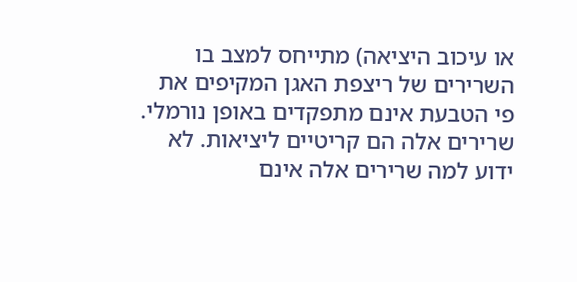או עיכוב היציאה) מתייחס למצב בו השרירים של ריצפת האגן המקיפים את פי הטבעת אינם מתפקדים באופן נורמלי. שרירים אלה הם קריטיים ליציאות. לא ידוע למה שרירים אלה אינם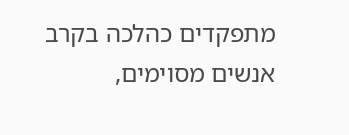מתפקדים כהלכה בקרב אנשים מסוימים,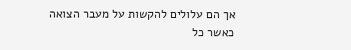אך הם עלולים להקשות על מעבר הצואה כאשר כל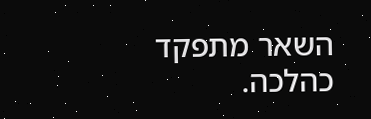השאר מתפקד כהלכה.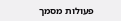פעולות מסמך